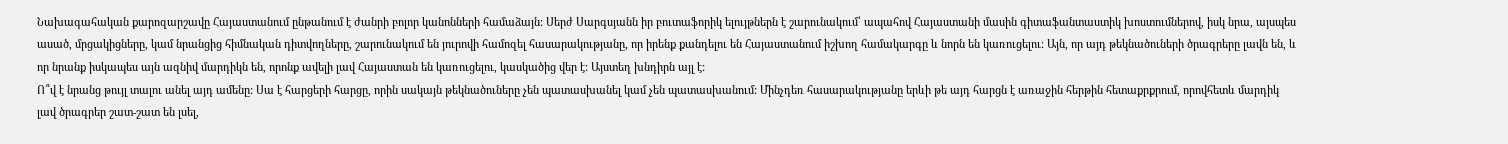Նախագահական քարոզարշավը Հայաստանում ընթանում է ժանրի բոլոր կանոնների համաձայն: Սերժ Սարգսյանն իր բուտաֆորիկ ելույթներն է շարունակում՝ ապահով Հայաստանի մասին գիտաֆանտաստիկ խոստումներով, իսկ նրա, այսպես ասած, մրցակիցները, կամ նրանցից հիմնական դիտվողները, շարունակում են յուրովի համոզել հասարակությանը, որ իրենք քանդելու են Հայաստանում իշխող համակարգը և նորն են կառուցելու: Այն, որ այդ թեկնածուների ծրագրերը լավն են, և որ նրանք իսկապես այն ազնիվ մարդիկն են, որոնք ավելի լավ Հայաստան են կառուցելու, կասկածից վեր է: Այստեղ խնդիրն այլ է:
Ո՞վ է նրանց թույլ տալու անել այդ ամենը: Սա է հարցերի հարցը, որին սակայն թեկնածուները չեն պատասխանել կամ չեն պատասխանում: Մինչդեռ հասարակությանը երևի թե այդ հարցն է առաջին հերթին հետաքրքրում, որովհետև մարդիկ լավ ծրագրեր շատ-շատ են լսել,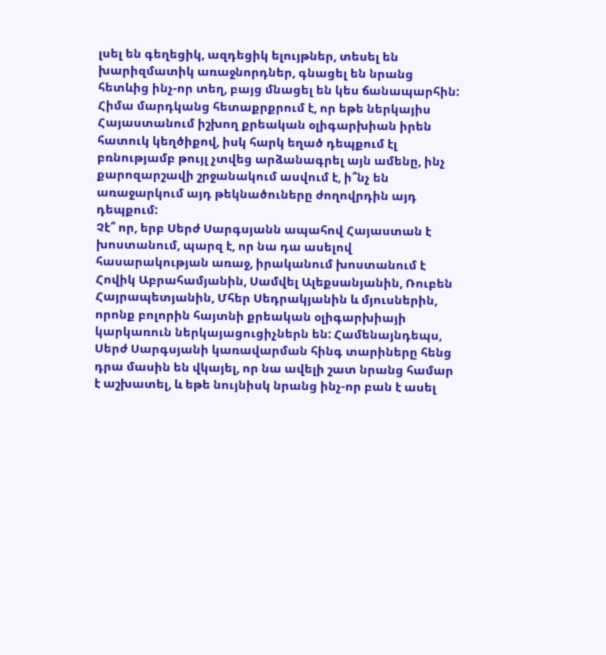լսել են գեղեցիկ, ազդեցիկ ելույթներ, տեսել են խարիզմատիկ առաջնորդներ, գնացել են նրանց հետևից ինչ-որ տեղ, բայց մնացել են կես ճանապարհին: Հիմա մարդկանց հետաքրքրում է, որ եթե ներկայիս Հայաստանում իշխող քրեական օլիգարխիան իրեն հատուկ կեղծիքով, իսկ հարկ եղած դեպքում էլ բռնությամբ թույլ չտվեց արձանագրել այն ամենը, ինչ քարոզարշավի շրջանակում ասվում է, ի՞նչ են առաջարկում այդ թեկնածուները ժողովրդին այդ դեպքում:
Չէ՞ որ, երբ Սերժ Սարգսյանն ապահով Հայաստան է խոստանում, պարզ է, որ նա դա ասելով հասարակության առաջ, իրականում խոստանում է Հովիկ Աբրահամյանին, Սամվել Ալեքսանյանին, Ռուբեն Հայրապետյանին, Մհեր Սեդրակյանին և մյուսներին, որոնք բոլորին հայտնի քրեական օլիգարխիայի կարկառուն ներկայացուցիչներն են: Համենայնդեպս, Սերժ Սարգսյանի կառավարման հինգ տարիները հենց դրա մասին են վկայել, որ նա ավելի շատ նրանց համար է աշխատել, և եթե նույնիսկ նրանց ինչ-որ բան է ասել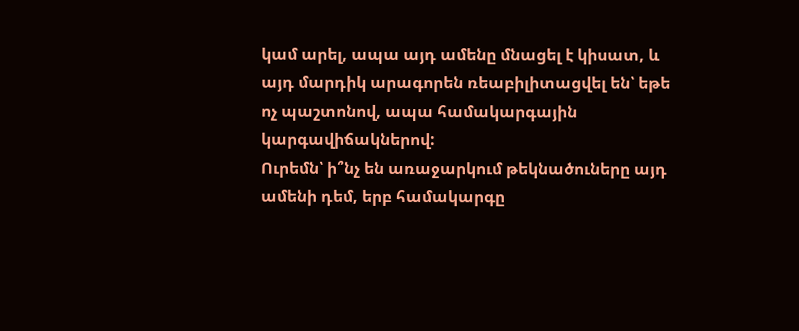կամ արել, ապա այդ ամենը մնացել է կիսատ, և այդ մարդիկ արագորեն ռեաբիլիտացվել են՝ եթե ոչ պաշտոնով, ապա համակարգային կարգավիճակներով:
Ուրեմն՝ ի՞նչ են առաջարկում թեկնածուները այդ ամենի դեմ, երբ համակարգը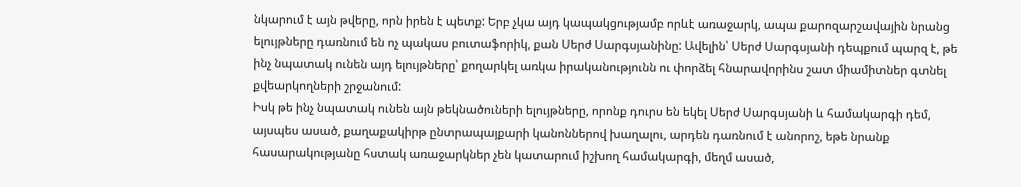նկարում է այն թվերը, որն իրեն է պետք: Երբ չկա այդ կապակցությամբ որևէ առաջարկ, ապա քարոզարշավային նրանց ելույթները դառնում են ոչ պակաս բուտաֆորիկ, քան Սերժ Սարգսյանինը: Ավելին՝ Սերժ Սարգսյանի դեպքում պարզ է, թե ինչ նպատակ ունեն այդ ելույթները՝ քողարկել առկա իրականությունն ու փորձել հնարավորինս շատ միամիտներ գտնել քվեարկողների շրջանում:
Իսկ թե ինչ նպատակ ունեն այն թեկնածուների ելույթները, որոնք դուրս են եկել Սերժ Սարգսյանի և համակարգի դեմ, այսպես ասած, քաղաքակիրթ ընտրապայքարի կանոններով խաղալու, արդեն դառնում է անորոշ, եթե նրանք հասարակությանը հստակ առաջարկներ չեն կատարում իշխող համակարգի, մեղմ ասած,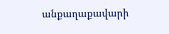անքաղաքավարի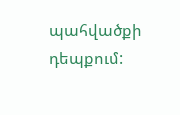պահվածքի դեպքում: